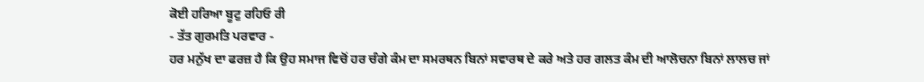ਕੋਈ ਹਰਿਆ ਬੂਟੁ ਰਹਿਓ ਰੀ
- ਤੱਤ ਗੁਰਮਤਿ ਪਰਵਾਰ -
ਹਰ ਮਨੁੱਖ ਦਾ ਫਰਜ਼ ਹੈ ਕਿ ਉਹ ਸਮਾਜ ਵਿਚੋਂ ਹਰ ਚੰਗੇ ਕੰਮ ਦਾ ਸਮਰਥਨ ਬਿਨਾਂ ਸਵਾਰਥ ਦੇ ਕਰੇ ਅਤੇ ਹਰ ਗਲਤ ਕੰਮ ਦੀ ਆਲੋਚਨਾ ਬਿਨਾਂ ਲਾਲਚ ਜਾਂ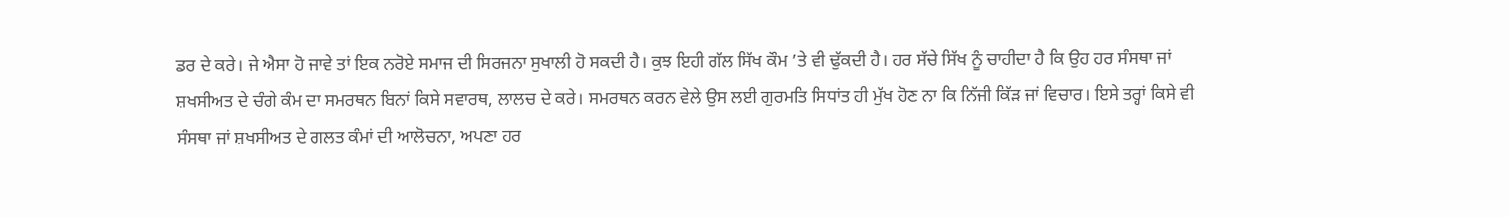ਡਰ ਦੇ ਕਰੇ। ਜੇ ਐਸਾ ਹੋ ਜਾਵੇ ਤਾਂ ਇਕ ਨਰੋਏ ਸਮਾਜ ਦੀ ਸਿਰਜਨਾ ਸੁਖਾਲੀ ਹੋ ਸਕਦੀ ਹੈ। ਕੁਝ ਇਹੀ ਗੱਲ ਸਿੱਖ ਕੌਮ ’ਤੇ ਵੀ ਢੁੱਕਦੀ ਹੈ। ਹਰ ਸੱਚੇ ਸਿੱਖ ਨੂੰ ਚਾਹੀਦਾ ਹੈ ਕਿ ਉਹ ਹਰ ਸੰਸਥਾ ਜਾਂ ਸ਼ਖਸੀਅਤ ਦੇ ਚੰਗੇ ਕੰਮ ਦਾ ਸਮਰਥਨ ਬਿਨਾਂ ਕਿਸੇ ਸਵਾਰਥ, ਲਾਲਚ ਦੇ ਕਰੇ। ਸਮਰਥਨ ਕਰਨ ਵੇਲੇ ਉਸ ਲਈ ਗੁਰਮਤਿ ਸਿਧਾਂਤ ਹੀ ਮੁੱਖ ਹੋਣ ਨਾ ਕਿ ਨਿੱਜੀ ਕਿੱੜ ਜਾਂ ਵਿਚਾਰ। ਇਸੇ ਤਰ੍ਹਾਂ ਕਿਸੇ ਵੀ ਸੰਸਥਾ ਜਾਂ ਸ਼ਖਸੀਅਤ ਦੇ ਗਲਤ ਕੰਮਾਂ ਦੀ ਆਲੋਚਨਾ, ਅਪਣਾ ਹਰ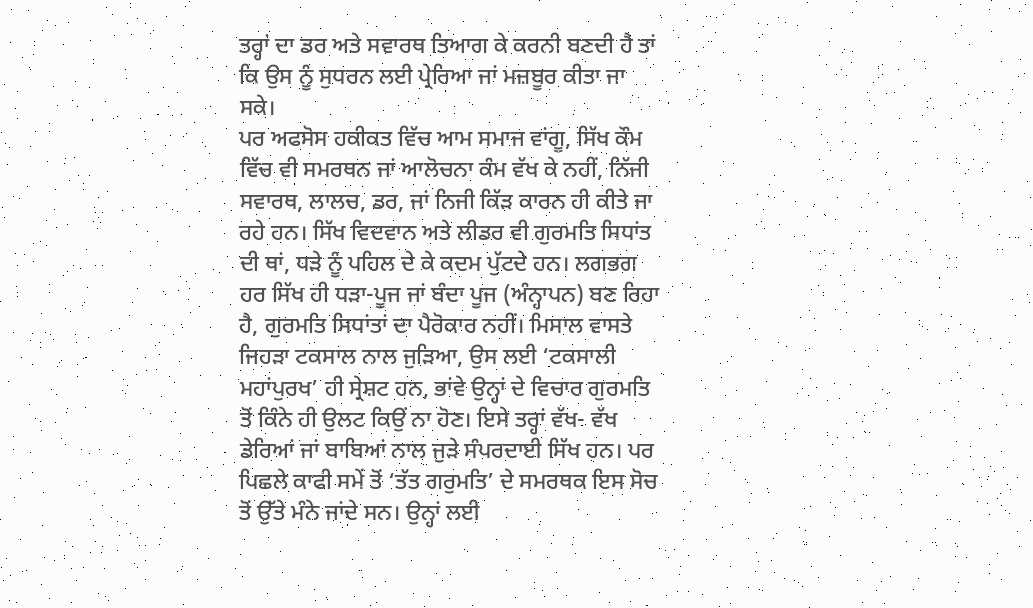ਤਰ੍ਹਾਂ ਦਾ ਡਰ ਅਤੇ ਸਵਾਰਥ ਤਿਆਗ ਕੇ ਕਰਨੀ ਬਣਦੀ ਹੈ ਤਾਂ ਕਿ ਉਸ ਨੂੰ ਸੁਧਰਨ ਲਈ ਪ੍ਰੇਰਿਆ ਜਾਂ ਮਜ਼ਬੂਰ ਕੀਤਾ ਜਾ ਸਕੇ।
ਪਰ ਅਫਸੋਸ ਹਕੀਕਤ ਵਿੱਚ ਆਮ ਸਮਾਜ ਵਾਂਗੂ, ਸਿੱਖ ਕੌਮ ਵਿੱਚ ਵੀ ਸਮਰਥਨ ਜਾਂ ਆਲੋਚਨਾ ਕੰਮ ਵੱਖ ਕੇ ਨਹੀਂ, ਨਿੱਜੀ ਸਵਾਰਥ, ਲਾਲਚ, ਡਰ, ਜਾਂ ਨਿਜੀ ਕਿੱੜ ਕਾਰਨ ਹੀ ਕੀਤੇ ਜਾ ਰਹੇ ਹਨ। ਸਿੱਖ ਵਿਦਵਾਨ ਅਤੇ ਲੀਡਰ ਵੀ ਗੁਰਮਤਿ ਸਿਧਾਂਤ ਦੀ ਥਾਂ, ਧੜੇ ਨੂੰ ਪਹਿਲ ਦੇ ਕੇ ਕਦਮ ਪੁੱਟਦੇ ਹਨ। ਲਗਭਗ ਹਰ ਸਿੱਖ ਹੀ ਧੜਾ-ਪੂਜ ਜਾਂ ਬੰਦਾ ਪੂਜ (ਅੰਨ੍ਹਾਪਨ) ਬਣ ਰਿਹਾ ਹੈ, ਗੁਰਮਤਿ ਸਿਧਾਂਤਾਂ ਦਾ ਪੈਰੋਕਾਰ ਨਹੀਂ। ਮਿਸਾਲ ਵਾਸਤੇ ਜਿਹੜਾ ਟਕਸਾਲ ਨਾਲ ਜੁੜਿਆ, ਉਸ ਲਈ ‘ਟਕਸਾਲੀ ਮਹਾਂਪੁਰਖ’ ਹੀ ਸ੍ਰੇਸ਼ਟ ਹਨ, ਭਾਂਵੇ ਉਨ੍ਹਾਂ ਦੇ ਵਿਚਾਰ ਗੁਰਮਤਿ ਤੋਂ ਕਿੰਨੇ ਹੀ ਉਲਟ ਕਿਉਂ ਨਾ ਹੋਣ। ਇਸੇ ਤਰ੍ਹਾਂ ਵੱਖ- ਵੱਖ ਡੇਰਿਆਂ ਜਾਂ ਬਾਬਿਆਂ ਨਾਲ ਜੁੜੇ ਸੰਪਰਦਾਈ ਸਿੱਖ ਹਨ। ਪਰ ਪਿਛਲੇ ਕਾਫੀ ਸਮੇਂ ਤੋਂ ‘ਤੱਤ ਗਰੁਮਤਿ’ ਦੇ ਸਮਰਥਕ ਇਸ ਸੋਚ ਤੋਂ ਉੱਤੇ ਮੰਨੇ ਜਾਂਦੇ ਸਨ। ਉਨ੍ਹਾਂ ਲਈ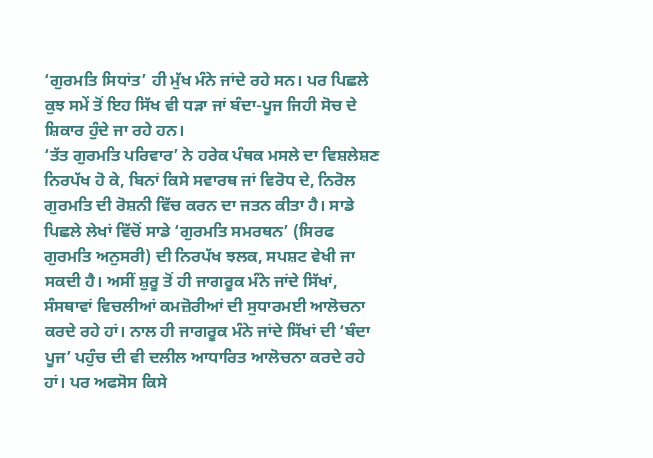‘ਗੁਰਮਤਿ ਸਿਧਾਂਤ’ ਹੀ ਮੁੱਖ ਮੰਨੇ ਜਾਂਦੇ ਰਹੇ ਸਨ। ਪਰ ਪਿਛਲੇ ਕੁਝ ਸਮੇਂ ਤੋਂ ਇਹ ਸਿੱਖ ਵੀ ਧੜਾ ਜਾਂ ਬੰਦਾ-ਪੂਜ ਜਿਹੀ ਸੋਚ ਦੇ ਸ਼ਿਕਾਰ ਹੁੰਦੇ ਜਾ ਰਹੇ ਹਨ।
‘ਤੱਤ ਗੁਰਮਤਿ ਪਰਿਵਾਰ’ ਨੇ ਹਰੇਕ ਪੰਥਕ ਮਸਲੇ ਦਾ ਵਿਸ਼ਲੇਸ਼ਣ ਨਿਰਪੱਖ ਹੋ ਕੇ, ਬਿਨਾਂ ਕਿਸੇ ਸਵਾਰਥ ਜਾਂ ਵਿਰੋਧ ਦੇ, ਨਿਰੋਲ ਗੁਰਮਤਿ ਦੀ ਰੋਸ਼ਨੀ ਵਿੱਚ ਕਰਨ ਦਾ ਜਤਨ ਕੀਤਾ ਹੈ। ਸਾਡੇ ਪਿਛਲੇ ਲੇਖਾਂ ਵਿੱਚੋਂ ਸਾਡੇ ‘ਗੁਰਮਤਿ ਸਮਰਥਨ’ (ਸਿਰਫ ਗੁਰਮਤਿ ਅਨੁਸਰੀ) ਦੀ ਨਿਰਪੱਖ ਝਲਕ, ਸਪਸ਼ਟ ਵੇਖੀ ਜਾ ਸਕਦੀ ਹੈ। ਅਸੀਂ ਸ਼ੁਰੂ ਤੋਂ ਹੀ ਜਾਗਰੂਕ ਮੰਨੇ ਜਾਂਦੇ ਸਿੱਖਾਂ, ਸੰਸਥਾਵਾਂ ਵਿਚਲੀਆਂ ਕਮਜ਼ੋਰੀਆਂ ਦੀ ਸੁਧਾਰਮਈ ਆਲੋਚਨਾ ਕਰਦੇ ਰਹੇ ਹਾਂ। ਨਾਲ ਹੀ ਜਾਗਰੂਕ ਮੰਨੇ ਜਾਂਦੇ ਸਿੱਖਾਂ ਦੀ ‘ਬੰਦਾ ਪੂਜ’ ਪਹੁੰਚ ਦੀ ਵੀ ਦਲੀਲ ਆਧਾਰਿਤ ਆਲੋਚਨਾ ਕਰਦੇ ਰਹੇ ਹਾਂ। ਪਰ ਅਫਸੋਸ ਕਿਸੇ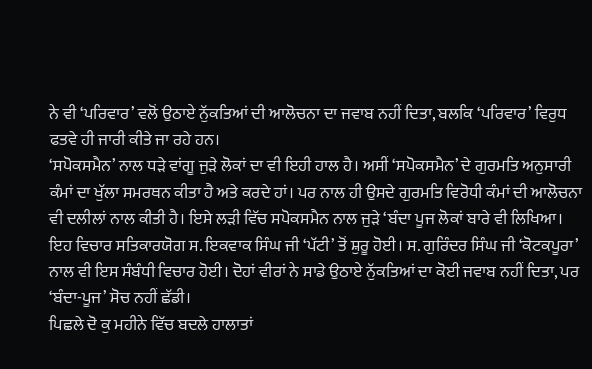ਨੇ ਵੀ ‘ਪਰਿਵਾਰ’ ਵਲੋਂ ਉਠਾਏ ਨੁੱਕਤਿਆਂ ਦੀ ਆਲੋਚਨਾ ਦਾ ਜਵਾਬ ਨਹੀਂ ਦਿਤਾ, ਬਲਕਿ ‘ਪਰਿਵਾਰ’ ਵਿਰੁਧ ਫਤਵੇ ਹੀ ਜਾਰੀ ਕੀਤੇ ਜਾ ਰਹੇ ਹਨ।
‘ਸਪੋਕਸਮੈਨ’ ਨਾਲ ਧੜੇ ਵਾਂਗੂ ਜੁੜੇ ਲੋਕਾਂ ਦਾ ਵੀ ਇਹੀ ਹਾਲ ਹੈ। ਅਸੀਂ ‘ਸਪੋਕਸਮੈਨ’ ਦੇ ਗੁਰਮਤਿ ਅਨੁਸਾਰੀ ਕੰਮਾਂ ਦਾ ਖੁੱਲਾ ਸਮਰਥਨ ਕੀਤਾ ਹੈ ਅਤੇ ਕਰਦੇ ਹਾਂ। ਪਰ ਨਾਲ ਹੀ ਉਸਦੇ ਗੁਰਮਤਿ ਵਿਰੋਧੀ ਕੰਮਾਂ ਦੀ ਆਲੋਚਨਾ ਵੀ ਦਲੀਲਾਂ ਨਾਲ ਕੀਤੀ ਹੈ। ਇਸੇ ਲੜੀ ਵਿੱਚ ਸਪੋਕਸਮੈਨ ਨਾਲ ਜੁੜੇ ‘ਬੰਦਾ ਪੂਜ ਲੋਕਾਂ ਬਾਰੇ ਵੀ ਲਿਖਿਆ। ਇਹ ਵਿਚਾਰ ਸਤਿਕਾਰਯੋਗ ਸ. ਇਕਵਾਕ ਸਿੰਘ ਜੀ ‘ਪੱਟੀ’ ਤੋਂ ਸ਼ੁਰੂ ਹੋਈ। ਸ. ਗੁਰਿੰਦਰ ਸਿੰਘ ਜੀ ‘ਕੋਟਕਪੂਰਾ’ ਨਾਲ ਵੀ ਇਸ ਸੰਬੰਧੀ ਵਿਚਾਰ ਹੋਈ। ਦੋਹਾਂ ਵੀਰਾਂ ਨੇ ਸਾਡੇ ਉਠਾਏ ਨੁੱਕਤਿਆਂ ਦਾ ਕੋਈ ਜਵਾਬ ਨਹੀਂ ਦਿਤਾ, ਪਰ ‘ਬੰਦਾ-ਪੂਜ’ ਸੋਚ ਨਹੀਂ ਛੱਡੀ।
ਪਿਛਲੇ ਦੋ ਕੁ ਮਹੀਨੇ ਵਿੱਚ ਬਦਲੇ ਹਾਲਾਤਾਂ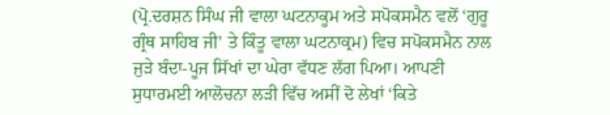(ਪ੍ਰੋ.ਦਰਸ਼ਨ ਸਿੰਘ ਜੀ ਵਾਲਾ ਘਟਨਾਕੂਮ ਅਤੇ ਸਪੋਕਸਮੈਨ ਵਲੋਂ ‘ਗੁਰੂ ਗ੍ਰੰਥ ਸਾਹਿਬ ਜੀ’ ਤੇ ਕਿੰਤੂ ਵਾਲਾ ਘਟਨਾਕ੍ਰਮ) ਵਿਚ ਸਪੋਕਸਮੈਨ ਨਾਲ ਜੁੜੇ ਬੰਦਾ-ਪੂਜ ਸਿੱਖਾਂ ਦਾ ਘੇਰਾ ਵੱਧਣ ਲੱਗ ਪਿਆ। ਆਪਣੀ ਸੁਧਾਰਮਈ ਆਲੋਚਨਾ ਲੜੀ ਵਿੱਚ ਅਸੀਂ ਦੋ ਲੇਖਾਂ ‘ਕਿਤੇ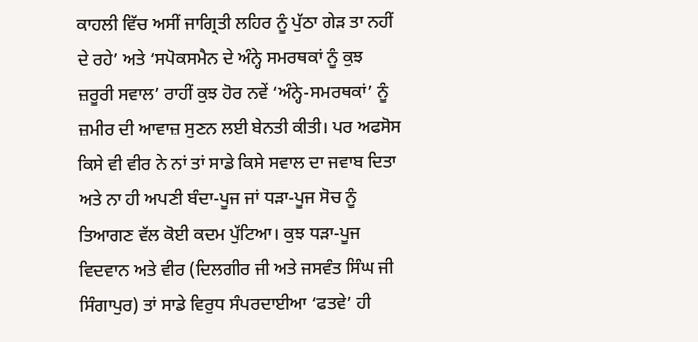ਕਾਹਲੀ ਵਿੱਚ ਅਸੀਂ ਜਾਗ੍ਰਿਤੀ ਲਹਿਰ ਨੂੰ ਪੁੱਠਾ ਗੇੜ ਤਾ ਨਹੀਂ ਦੇ ਰਹੇ’ ਅਤੇ ‘ਸਪੋਕਸਮੈਨ ਦੇ ਅੰਨ੍ਹੇ ਸਮਰਥਕਾਂ ਨੂੰ ਕੁਝ ਜ਼ਰੂਰੀ ਸਵਾਲ’ ਰਾਹੀਂ ਕੁਝ ਹੋਰ ਨਵੇਂ ‘ਅੰਨ੍ਹੇ-ਸਮਰਥਕਾਂ’ ਨੂੰ ਜ਼ਮੀਰ ਦੀ ਆਵਾਜ਼ ਸੁਣਨ ਲਈ ਬੇਨਤੀ ਕੀਤੀ। ਪਰ ਅਫਸੋਸ ਕਿਸੇ ਵੀ ਵੀਰ ਨੇ ਨਾਂ ਤਾਂ ਸਾਡੇ ਕਿਸੇ ਸਵਾਲ ਦਾ ਜਵਾਬ ਦਿਤਾ ਅਤੇ ਨਾ ਹੀ ਅਪਣੀ ਬੰਦਾ-ਪੂਜ ਜਾਂ ਧੜਾ-ਪੂਜ ਸੋਚ ਨੂੰ ਤਿਆਗਣ ਵੱਲ ਕੋਈ ਕਦਮ ਪੁੱਟਿਆ। ਕੁਝ ਧੜਾ-ਪੂਜ ਵਿਦਵਾਨ ਅਤੇ ਵੀਰ (ਦਿਲਗੀਰ ਜੀ ਅਤੇ ਜਸਵੰਤ ਸਿੰਘ ਜੀ ਸਿੰਗਾਪੁਰ) ਤਾਂ ਸਾਡੇ ਵਿਰੁਧ ਸੰਪਰਦਾਈਆ ‘ਫਤਵੇ’ ਹੀ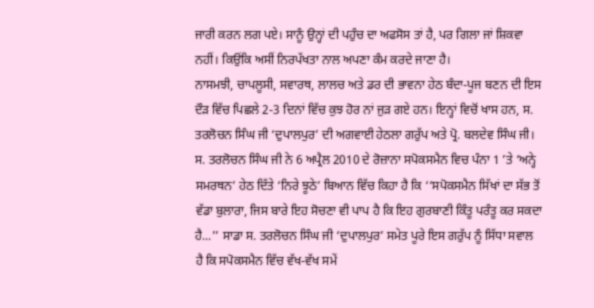ਜਾਰੀ ਕਰਨ ਲਗ ਪਏ। ਸਾਨੂੰ ਉਨ੍ਹਾਂ ਦੀ ਪਹੁੰਚ ਦਾ ਅਫਸੋਸ ਤਾਂ ਹੈ, ਪਰ ਗਿਲਾ ਜਾਂ ਸ਼ਿਕਵਾ ਨਹੀਂ। ਕਿਉਂਕਿ ਅਸੀਂ ਨਿਰਪੱਖਤਾ ਨਾਲ ਅਪਣਾ ਕੰਮ ਕਰਦੇ ਜਾਣਾ ਹੈ।
ਨਾਸਮਝੀ, ਚਾਪਲੂਸੀ, ਸਵਾਰਥ, ਲਾਲਚ ਅਤੇ ਡਰ ਦੀ ਭਾਵਨਾ ਹੇਠ ਬੰਦਾ-ਪੂਜ ਬਣਨ ਦੀ ਇਸ ਦੌੜ ਵਿੱਚ ਪਿਛਲੇ 2-3 ਦਿਨਾਂ ਵਿੱਚ ਕੁਝ ਹੋਰ ਨਾਂ ਜੁੜ ਗਏ ਹਨ। ਇਨ੍ਹਾਂ ਵਿਚੋਂ ਖਾਸ ਹਨ, ਸ. ਤਰਲੋਚਨ ਸਿੰਘ ਜੀ ‘ਦੁਪਾਲਪੁਰ’ ਦੀ ਅਗਵਾਈ ਹੇਠਲਾ ਗਰੁੱਪ ਅਤੇ ਪ੍ਰੋ. ਬਲਦੇਵ ਸਿੰਘ ਜੀ। ਸ. ਤਰਲੋਚਨ ਸਿੰਘ ਜੀ ਨੇ 6 ਅਪ੍ਰੈਲ 2010 ਦੇ ਰੋਜ਼ਾਨਾ ਸਪੋਕਸਮੈਨ ਵਿਚ ਪੰਨਾ 1 ’ਤੇ ‘ਅਨ੍ਹੇ ਸਮਰਥਨ’ ਹੇਠ ਦਿੱਤੇ ‘ਨਿਰੇ ਝੂਠੇ’ ਬਿਆਨ ਵਿੱਚ ਕਿਹਾ ਹੈ ਕਿ ‘‘ਸਪੋਕਸਮੈਨ ਸਿੱਖਾਂ ਦਾ ਸੱਭ ਤੋਂ ਵੱਡਾ ਬੁਲਾਰਾ, ਜਿਸ ਬਾਰੇ ਇਹ ਸੋਚਣਾ ਵੀ ਪਾਪ ਹੈ ਕਿ ਇਹ ਗੁਰਬਾਣੀ ਕਿੰਤੂ ਪਰੰਤੂ ਕਰ ਸਕਦਾ ਹੈ...’’ ਸਾਡਾ ਸ. ਤਰਲੋਚਨ ਸਿੰਘ ਜੀ ‘ਦੁਪਾਲਪੁਰ’ ਸਮੇਤ ਪੂਰੇ ਇਸ ਗਰੁੱਪ ਨੂੰ ਸਿੱਧਾ ਸਵਾਲ ਹੈ ਕਿ ਸਪੋਕਸਮੈਨ ਵਿੱਚ ਵੱਖ-ਵੱਖ ਸਮੇਂ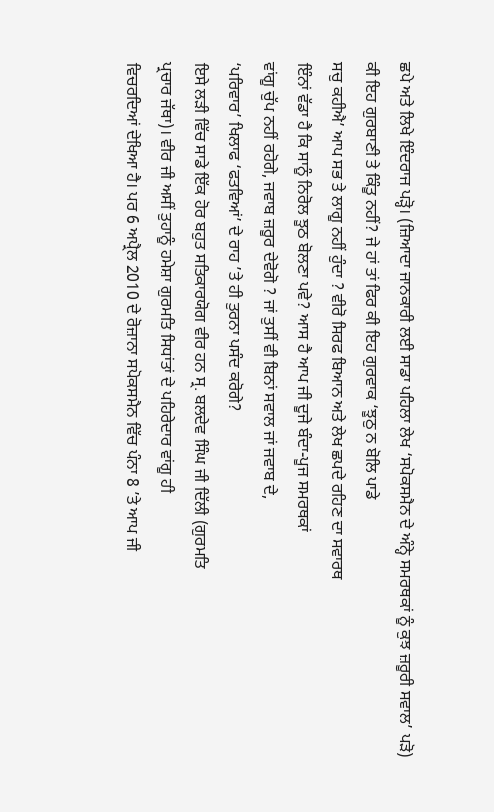ਛਪੇ ਅਤੇ ਲਿਖੇ ਇੰਦਰਾਜ ਪੜ੍ਹੋ। (ਜ਼ਿਆਦਾ ਜਾਨਕਾਰੀ ਲਈ ਸਾਡਾ ਪਹਿਲਾ ਲੇਖ ‘ਸਪੋਕਸਮੈਨ ਦੇ ਅੰਨ੍ਹੇ ਸਮਰਥਕਾਂ ਨੂੰ ਕੁਝ ਜ਼ਰੂਰੀ ਸਵਾਲ’ ਪੜੋ)
ਕੀ ਇਹ ਗੁਰਬਾਣੀ ਤੇ ਕਿੰਤੂ ਨਹੀਂ? ਜੇ ਹਾਂ ਤਾਂ ਫਿਰ ਕੀ ਇਹ ਗੁਰਵਾਕ ‘ਝੂਠੁ ਨ ਬੋਲਿ ਪਾਡੇ
ਸਚੁ ਕਹੀਐ’ ਆਪ ਸਭ ਤੇ ਲਾਗੂ ਨਹੀਂ ਹੁੰਦਾ ? ਵੀਰੋ ਸਿਰਫ ਬਿਆਨ ਅਤੇ ਲੇਖ ਛਪਦੇ ਰਹਿਣ ਦਾ ਸਵਾਰਥ
ਇੰਨਾਂ ਵੱਡਾ ਹੈ ਕਿ ਸਾਨੂੰ ਨਿਰੋਲ ਝੂਠ ਬੋਲਣਾ ਪਵੇ? ਆਸ ਹੈ ਆਪ ਜੀ ਦੂਜੇ ਬੰਦਾ-ਪੂਜ ਸਮਰਥਕਾਂ
ਵਾਂਗੂ ਚੁੱਪ ਨਹੀਂ ਰਹੋਗੇ, ਜਵਾਬ ਜ਼ਰੂਰ ਦੇਵੋਗੋ ? ਜਾਂ ਤੁਸੀਂ ਵੀ ਬਿਨਾਂ ਸਵਾਲ ਜਾਂ ਜਵਾਬ ਦੇ,
‘ਪਰਿਵਾਰ’ ਖਿਲਾਫ ‘ਫਤਵਿਆਂ’ ਦੇ ਰਾਹ ’ਤੇ ਹੀ ਤੁਰਨਾ ਪਸੰਦ ਕਰੋਗੇ?
ਇਸੇ ਲੜੀ ਵਿੱਚ ਸਾਡੇ ਇੱਕ ਹੋਰ ਬਹੁਤ ਸਤਿਕਾਰਯੋਗ ਵੀਰ ਹਨ ਸ੍ਰ. ਬਲਦੇਵ ਸਿੰਘ ਜੀ ਦਿੱਲੀ (ਗੁਰਮਤਿ
ਪ੍ਰਚਾਰ ਜੱਥਾ)। ਵੀਰ ਜੀ ਅਸੀਂ ਤੁਹਾਨੂੰ ਹਮੇਸ਼ਾ ਗੁਰਮਤਿ ਸਿਧਾਂਤਾਂ ਦੇ ਪਹਿਰੇਦਾਰ ਵਾਂਗੂ ਹੀ
ਵਿਚਰਦਿਆਂ ਦੇਖਿਆ ਹੈ। ਪਰ 6 ਅਪ੍ਰੈਲ 2010 ਦੇ ਰੋਜ਼ਾਨਾ ਸਪੋਕਸਮੈਨ ਵਿੱਚ ਪੰਨਾ 8 ’ਤੇ ਆਪ ਜੀ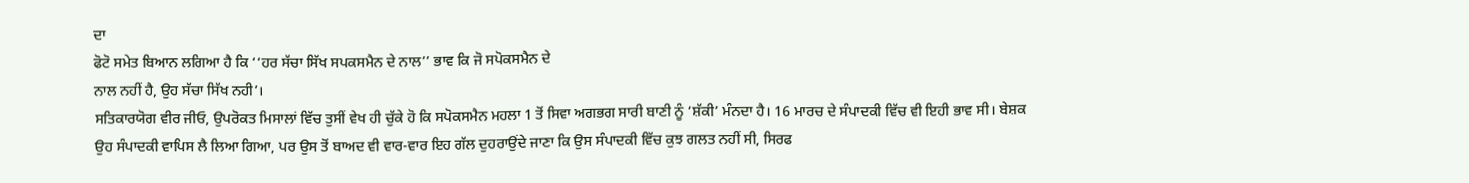ਦਾ
ਫੋਟੋ ਸਮੇਤ ਬਿਆਨ ਲਗਿਆ ਹੈ ਕਿ ‘‘ਹਰ ਸੱਚਾ ਸਿੱਖ ਸਪਕਸਮੈਨ ਦੇ ਨਾਲ’’ ਭਾਵ ਕਿ ਜੋ ਸਪੋਕਸਮੈਨ ਦੇ
ਨਾਲ ਨਹੀਂ ਹੈ, ਉਹ ਸੱਚਾ ਸਿੱਖ ਨਹੀ’।
ਸਤਿਕਾਰਯੋਗ ਵੀਰ ਜੀਓ, ਉਪਰੋਕਤ ਮਿਸਾਲਾਂ ਵਿੱਚ ਤੁਸੀਂ ਵੇਖ ਹੀ ਚੁੱਕੇ ਹੋ ਕਿ ਸਪੋਕਸਮੈਨ ਮਹਲਾ 1 ਤੋਂ ਸਿਵਾ ਅਗਭਗ ਸਾਰੀ ਬਾਣੀ ਨੂੰ ‘ਸ਼ੱਕੀ’ ਮੰਨਦਾ ਹੈ। 16 ਮਾਰਚ ਦੇ ਸੰਪਾਦਕੀ ਵਿੱਚ ਵੀ ਇਹੀ ਭਾਵ ਸੀ। ਬੇਸ਼ਕ ਉਹ ਸੰਪਾਦਕੀ ਵਾਪਿਸ ਲੈ ਲਿਆ ਗਿਆ, ਪਰ ਉਸ ਤੋਂ ਬਾਅਦ ਵੀ ਵਾਰ-ਵਾਰ ਇਹ ਗੱਲ ਦੁਹਰਾਉਂਦੇ ਜਾਣਾ ਕਿ ਉਸ ਸੰਪਾਦਕੀ ਵਿੱਚ ਕੁਝ ਗਲਤ ਨਹੀਂ ਸੀ, ਸਿਰਫ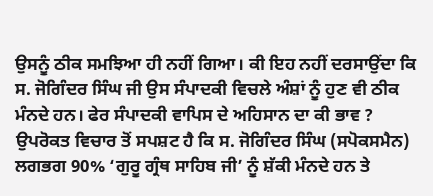ਉਸਨੂੰ ਠੀਕ ਸਮਝਿਆ ਹੀ ਨਹੀਂ ਗਿਆ। ਕੀ ਇਹ ਨਹੀਂ ਦਰਸਾਉਂਦਾ ਕਿ ਸ. ਜੋਗਿੰਦਰ ਸਿੰਘ ਜੀ ਉਸ ਸੰਪਾਦਕੀ ਵਿਚਲੇ ਅੰਸ਼ਾਂ ਨੂੰ ਹੁਣ ਵੀ ਠੀਕ ਮੰਨਦੇ ਹਨ। ਫੇਰ ਸੰਪਾਦਕੀ ਵਾਪਿਸ ਦੇ ਅਹਿਸਾਨ ਦਾ ਕੀ ਭਾਵ ?
ਉਪਰੋਕਤ ਵਿਚਾਰ ਤੋਂ ਸਪਸ਼ਟ ਹੈ ਕਿ ਸ. ਜੋਗਿੰਦਰ ਸਿੰਘ (ਸਪੋਕਸਮੈਨ) ਲਗਭਗ 90% ‘ਗੁਰੂ ਗ੍ਰੰਥ ਸਾਹਿਬ ਜੀ’ ਨੂੰ ਸ਼ੱਕੀ ਮੰਨਦੇ ਹਨ ਤੇ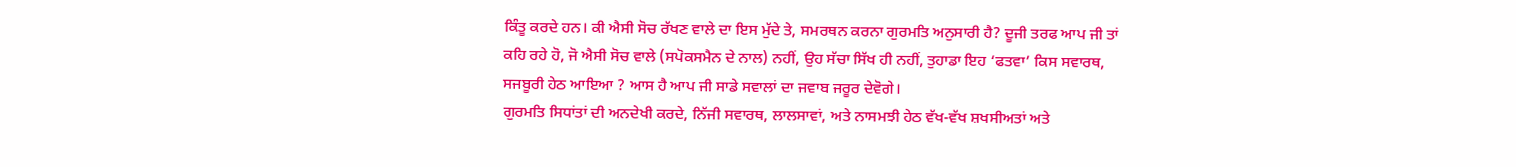ਕਿੰਤੂ ਕਰਦੇ ਹਨ। ਕੀ ਐਸੀ ਸੋਚ ਰੱਖਣ ਵਾਲੇ ਦਾ ਇਸ ਮੁੱਦੇ ਤੇ, ਸਮਰਥਨ ਕਰਨਾ ਗੁਰਮਤਿ ਅਨੁਸਾਰੀ ਹੈ? ਦੂਜੀ ਤਰਫ ਆਪ ਜੀ ਤਾਂ ਕਹਿ ਰਹੇ ਹੋ, ਜੋ ਐਸੀ ਸੋਚ ਵਾਲੇ (ਸਪੋਕਸਮੈਨ ਦੇ ਨਾਲ) ਨਹੀਂ, ਉਹ ਸੱਚਾ ਸਿੱਖ ਹੀ ਨਹੀਂ, ਤੁਹਾਡਾ ਇਹ ‘ਫਤਵਾ’ ਕਿਸ ਸਵਾਰਥ, ਸਜਬੂਰੀ ਹੇਠ ਆਇਆ ? ਆਸ ਹੈ ਆਪ ਜੀ ਸਾਡੇ ਸਵਾਲਾਂ ਦਾ ਜਵਾਬ ਜਰੂਰ ਦੇਵੋਗੇ।
ਗੁਰਮਤਿ ਸਿਧਾਂਤਾਂ ਦੀ ਅਨਦੇਖੀ ਕਰਦੇ, ਨਿੱਜੀ ਸਵਾਰਥ, ਲਾਲਸਾਵਾਂ, ਅਤੇ ਨਾਸਮਝੀ ਹੇਠ ਵੱਖ-ਵੱਖ ਸ਼ਖਸੀਅਤਾਂ ਅਤੇ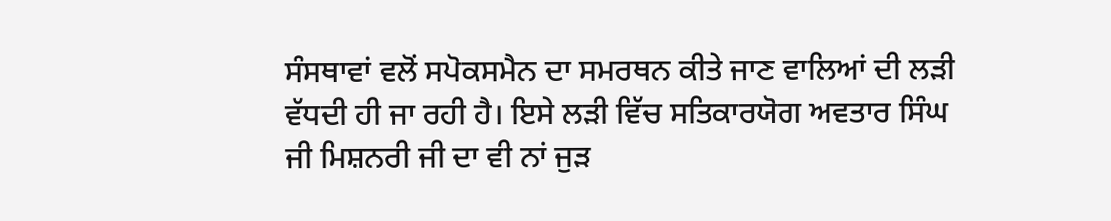ਸੰਸਥਾਵਾਂ ਵਲੋਂ ਸਪੋਕਸਮੈਨ ਦਾ ਸਮਰਥਨ ਕੀਤੇ ਜਾਣ ਵਾਲਿਆਂ ਦੀ ਲੜੀ ਵੱਧਦੀ ਹੀ ਜਾ ਰਹੀ ਹੈ। ਇਸੇ ਲੜੀ ਵਿੱਚ ਸਤਿਕਾਰਯੋਗ ਅਵਤਾਰ ਸਿੰਘ ਜੀ ਮਿਸ਼ਨਰੀ ਜੀ ਦਾ ਵੀ ਨਾਂ ਜੁੜ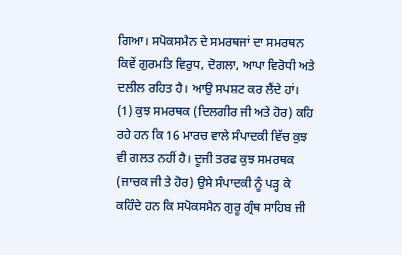ਗਿਆ। ਸਪੋਕਸਮੈਨ ਦੇ ਸਮਰਥਜਾਂ ਦਾ ਸਮਰਥਨ ਕਿਵੇਂ ਗੁਰਮਤਿ ਵਿਰੁਧ, ਦੋਗਲਾ, ਆਪਾ ਵਿਰੋਧੀ ਅਤੇ ਦਲੀਲ ਰਹਿਤ ਹੈ। ਆਉ ਸਪਸ਼ਟ ਕਰ ਲੈਂਦੇ ਹਾਂ।
(1) ਕੁਝ ਸਮਰਥਕ (ਦਿਲਗੀਰ ਜੀ ਅਤੇ ਹੋਰ) ਕਹਿ ਰਹੇ ਹਨ ਕਿ 16 ਮਾਰਚ ਵਾਲੇ ਸੰਪਾਦਕੀ ਵਿੱਚ ਕੁਝ ਵੀ ਗਲਤ ਨਹੀਂ ਹੈ। ਦੂਜੀ ਤਰਫ ਕੁਝ ਸਮਰਥਕ (ਜਾਚਕ ਜੀ ਤੇ ਹੋਰ) ਉਸੇ ਸੰਪਾਦਕੀ ਨੂੰ ਪੜ੍ਹ ਕੇ ਕਹਿੰਦੇ ਹਨ ਕਿ ਸਪੋਕਸਮੈਨ ਗੁਰੂ ਗ੍ਰੰਥ ਸਾਹਿਬ ਜੀ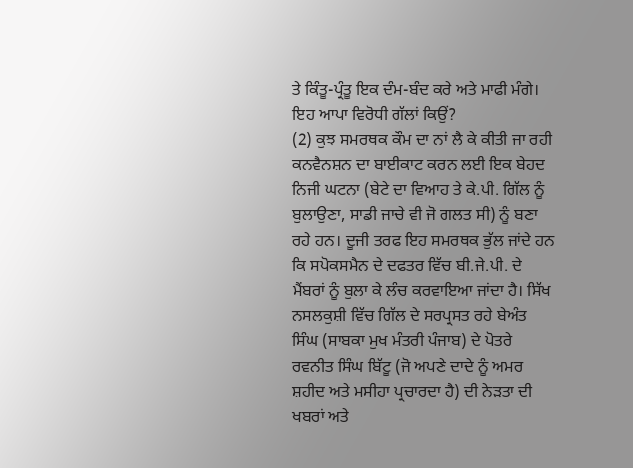ਤੇ ਕਿੰਤੂ-ਪ੍ਰੰਤੂ ਇਕ ਦੰਮ-ਬੰਦ ਕਰੇ ਅਤੇ ਮਾਫੀ ਮੰਗੇ। ਇਹ ਆਪਾ ਵਿਰੋਧੀ ਗੱਲਾਂ ਕਿਉਂ?
(2) ਕੁਝ ਸਮਰਥਕ ਕੌਮ ਦਾ ਨਾਂ ਲੈ ਕੇ ਕੀਤੀ ਜਾ ਰਹੀ ਕਨਵੈਨਸ਼ਨ ਦਾ ਬਾਈਕਾਟ ਕਰਨ ਲਈ ਇਕ ਬੇਹਦ ਨਿਜੀ ਘਟਨਾ (ਬੇਟੇ ਦਾ ਵਿਆਹ ਤੇ ਕੇ.ਪੀ. ਗਿੱਲ ਨੂੰ ਬੁਲਾਉਣਾ, ਸਾਡੀ ਜਾਚੇ ਵੀ ਜੋ ਗਲਤ ਸੀ) ਨੂੰ ਬਣਾ ਰਹੇ ਹਨ। ਦੂਜੀ ਤਰਫ ਇਹ ਸਮਰਥਕ ਭੁੱਲ ਜਾਂਦੇ ਹਨ ਕਿ ਸਪੋਕਸਮੈਨ ਦੇ ਦਫਤਰ ਵਿੱਚ ਬੀ.ਜੇ.ਪੀ. ਦੇ ਮੈਂਬਰਾਂ ਨੂੰ ਬੁਲਾ ਕੇ ਲੰਚ ਕਰਵਾਇਆ ਜਾਂਦਾ ਹੈ। ਸਿੱਖ ਨਸਲਕੁਸ਼ੀ ਵਿੱਚ ਗਿੱਲ ਦੇ ਸਰਪ੍ਰਸਤ ਰਹੇ ਬੇਅੰਤ ਸਿੰਘ (ਸਾਬਕਾ ਮੁਖ ਮੰਤਰੀ ਪੰਜਾਬ) ਦੇ ਪੋਤਰੇ ਰਵਨੀਤ ਸਿੰਘ ਬਿੱਟੂ (ਜੋ ਅਪਣੇ ਦਾਦੇ ਨੂੰ ਅਮਰ ਸ਼ਹੀਦ ਅਤੇ ਮਸੀਹਾ ਪ੍ਰਚਾਰਦਾ ਹੈ) ਦੀ ਨੇੜਤਾ ਦੀ ਖਬਰਾਂ ਅਤੇ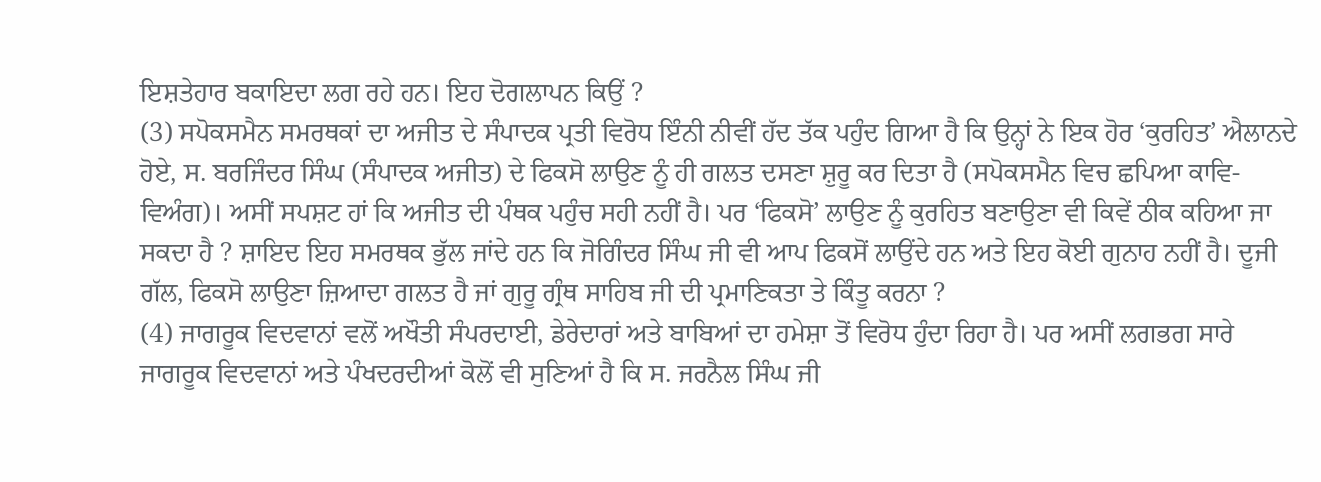ਇਸ਼ਤੇਹਾਰ ਬਕਾਇਦਾ ਲਗ ਰਹੇ ਹਨ। ਇਹ ਦੋਗਲਾਪਨ ਕਿਉਂ ?
(3) ਸਪੋਕਸਮੈਨ ਸਮਰਥਕਾਂ ਦਾ ਅਜੀਤ ਦੇ ਸੰਪਾਦਕ ਪ੍ਰਤੀ ਵਿਰੋਧ ਇੰਨੀ ਨੀਵੀਂ ਹੱਦ ਤੱਕ ਪਹੁੰਦ ਗਿਆ ਹੈ ਕਿ ਉਨ੍ਹਾਂ ਨੇ ਇਕ ਹੋਰ ‘ਕੁਰਹਿਤ’ ਐਲਾਨਦੇ ਹੋਏ, ਸ. ਬਰਜਿੰਦਰ ਸਿੰਘ (ਸੰਪਾਦਕ ਅਜੀਤ) ਦੇ ਫਿਕਸੋ ਲਾਉਣ ਨੂੰ ਹੀ ਗਲਤ ਦਸਣਾ ਸ਼ੁਰੂ ਕਰ ਦਿਤਾ ਹੈ (ਸਪੋਕਸਮੈਨ ਵਿਚ ਛਪਿਆ ਕਾਵਿ-ਵਿਅੰਗ)। ਅਸੀਂ ਸਪਸ਼ਟ ਹਾਂ ਕਿ ਅਜੀਤ ਦੀ ਪੰਥਕ ਪਹੁੰਚ ਸਹੀ ਨਹੀਂ ਹੈ। ਪਰ ‘ਫਿਕਸੋ’ ਲਾਉਣ ਨੂੰ ਕੁਰਹਿਤ ਬਣਾਉਣਾ ਵੀ ਕਿਵੇਂ ਠੀਕ ਕਹਿਆ ਜਾ ਸਕਦਾ ਹੈ ? ਸ਼ਾਇਦ ਇਹ ਸਮਰਥਕ ਭੁੱਲ ਜਾਂਦੇ ਹਨ ਕਿ ਜੋਗਿੰਦਰ ਸਿੰਘ ਜੀ ਵੀ ਆਪ ਫਿਕਸੋਂ ਲਾਉਂਦੇ ਹਨ ਅਤੇ ਇਹ ਕੋਈ ਗੁਨਾਹ ਨਹੀਂ ਹੈ। ਦੂਜੀ ਗੱਲ, ਫਿਕਸੋ ਲਾਉਣਾ ਜ਼ਿਆਦਾ ਗਲਤ ਹੈ ਜਾਂ ਗੁਰੂ ਗ੍ਰੰਥ ਸਾਹਿਬ ਜੀ ਦੀ ਪ੍ਰਮਾਣਿਕਤਾ ਤੇ ਕਿੰਤੂ ਕਰਨਾ ?
(4) ਜਾਗਰੂਕ ਵਿਦਵਾਨਾਂ ਵਲੋਂ ਅਖੌਤੀ ਸੰਪਰਦਾਈ, ਡੇਰੇਦਾਰਾਂ ਅਤੇ ਬਾਬਿਆਂ ਦਾ ਹਮੇਸ਼ਾ ਤੋਂ ਵਿਰੋਧ ਹੁੰਦਾ ਰਿਹਾ ਹੈ। ਪਰ ਅਸੀਂ ਲਗਭਗ ਸਾਰੇ ਜਾਗਰੂਕ ਵਿਦਵਾਨਾਂ ਅਤੇ ਪੰਖਦਰਦੀਆਂ ਕੋਲੋਂ ਵੀ ਸੁਣਿਆਂ ਹੈ ਕਿ ਸ. ਜਰਨੈਲ ਸਿੰਘ ਜੀ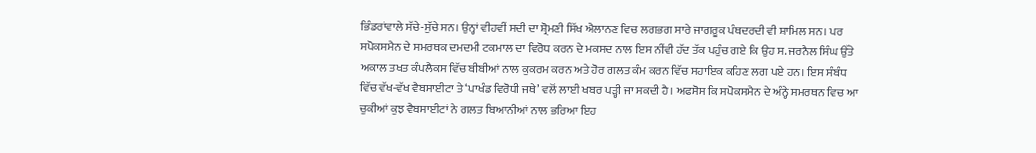ਭਿੰਡਰਾਂਵਾਲੇ ਸੱਚੇ-ਸੁੱਚੇ ਸਨ। ਉਨ੍ਹਾਂ ਵੀਹਵੀਂ ਸਦੀ ਦਾ ਸ਼੍ਰੋਮਣੀ ਸਿੱਖ ਐਲਾਨਣ ਵਿਚ ਲਗਭਗ ਸਾਰੇ ਜਾਗਰੂਕ ਪੰਥਦਰਦੀ ਵੀ ਸ਼ਾਮਿਲ ਸਨ। ਪਰ ਸਪੋਕਸਮੈਨ ਦੇ ਸਮਰਥਕ ਦਮਦਮੀ ਟਕਮਾਲ ਦਾ ਵਿਰੋਧ ਕਰਨ ਦੇ ਮਕਸਦ ਨਾਲ ਇਸ ਨੀਂਵੀ ਹੱਦ ਤੱਕ ਪਹੁੰਚ ਗਏ ਕਿ ਉਹ ਸ. ਜਰਨੈਲ ਸਿੰਘ ਉੱਤੇ ਅਕਾਲ ਤਖਤ ਕੰਪਲੈਕਸ ਵਿੱਚ ਬੀਬੀਆਂ ਨਾਲ ਕੁਕਰਮ ਕਰਨ ਅਤੇ ਹੋਰ ਗਲਤ ਕੰਮ ਕਰਨ ਵਿੱਚ ਸਹਾਇਕ ਕਹਿਣ ਲਗ ਪਏ ਹਨ। ਇਸ ਸੰਬੰਧ ਵਿੱਚ ਵੱਖ-ਵੱਖ ਵੈਬਸਾਈਟਾ ਤੇ ‘ਪਾਖੰਡ ਵਿਰੋਧੀ ਜਥੇ’ ਵਲੋਂ ਲਾਈ ਖਬਰ ਪੜ੍ਹੀ ਜਾ ਸਕਦੀ ਹੈ। ਅਫਸੋਸ ਕਿ ਸਪੋਕਸਮੈਨ ਦੇ ਅੰਨ੍ਹੇ ਸਮਰਥਨ ਵਿਚ ਆ ਚੁਕੀਆਂ ਕੁਝ ਵੈਬਸਾਈਟਾਂ ਨੇ ਗਲਤ ਬਿਆਨੀਆਂ ਨਾਲ ਭਰਿਆ ਇਹ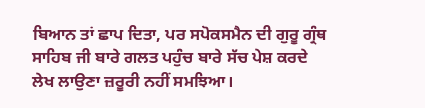ਬਿਆਨ ਤਾਂ ਛਾਪ ਦਿਤਾ, ਪਰ ਸਪੋਕਸਮੈਨ ਦੀ ਗੁਰੂ ਗ੍ਰੰਥ ਸਾਹਿਬ ਜੀ ਬਾਰੇ ਗਲਤ ਪਹੁੰਚ ਬਾਰੇ ਸੱਚ ਪੇਸ਼ ਕਰਦੇ ਲੇਖ ਲਾਉਣਾ ਜ਼ਰੂਰੀ ਨਹੀਂ ਸਮਝਿਆ।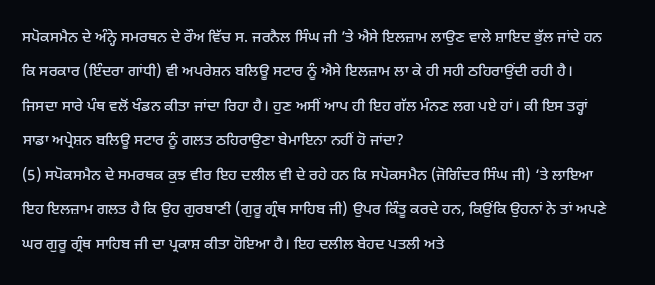ਸਪੋਕਸਮੈਨ ਦੇ ਅੰਨ੍ਹੇ ਸਮਰਥਨ ਦੇ ਰੌਅ ਵਿੱਚ ਸ. ਜਰਨੈਲ ਸਿੰਘ ਜੀ ’ਤੇ ਐਸੇ ਇਲਜ਼ਾਮ ਲਾਉਣ ਵਾਲੇ ਸ਼ਾਇਦ ਭੁੱਲ ਜਾਂਦੇ ਹਨ ਕਿ ਸਰਕਾਰ (ਇੰਦਰਾ ਗਾਂਧੀ) ਵੀ ਅਪਰੇਸ਼ਨ ਬਲਿਊ ਸਟਾਰ ਨੂੰ ਐਸੇ ਇਲਜ਼ਾਮ ਲਾ ਕੇ ਹੀ ਸਹੀ ਠਹਿਰਾਉਂਦੀ ਰਹੀ ਹੈ। ਜਿਸਦਾ ਸਾਰੇ ਪੰਥ ਵਲੋਂ ਖੰਡਨ ਕੀਤਾ ਜਾਂਦਾ ਰਿਹਾ ਹੈ। ਹੁਣ ਅਸੀਂ ਆਪ ਹੀ ਇਹ ਗੱਲ ਮੰਨਣ ਲਗ ਪਏ ਹਾਂ। ਕੀ ਇਸ ਤਰ੍ਹਾਂ ਸਾਡਾ ਅਪ੍ਰੇਸ਼ਨ ਬਲਿਊ ਸਟਾਰ ਨੂੰ ਗਲਤ ਠਹਿਰਾਉਣਾ ਬੇਮਾਇਨਾ ਨਹੀਂ ਹੋ ਜਾਂਦਾ?
(5) ਸਪੋਕਸਮੈਨ ਦੇ ਸਮਰਥਕ ਕੁਝ ਵੀਰ ਇਹ ਦਲੀਲ ਵੀ ਦੇ ਰਹੇ ਹਨ ਕਿ ਸਪੋਕਸਮੈਨ (ਜੋਗਿੰਦਰ ਸਿੰਘ ਜੀ) ‘ਤੇ ਲਾਇਆ ਇਹ ਇਲਜ਼ਾਮ ਗਲਤ ਹੈ ਕਿ ਉਹ ਗੁਰਬਾਣੀ (ਗੁਰੂ ਗ੍ਰੰਥ ਸਾਹਿਬ ਜੀ) ਉਪਰ ਕਿੰਤੂ ਕਰਦੇ ਹਨ, ਕਿਉਂਕਿ ਉਹਨਾਂ ਨੇ ਤਾਂ ਅਪਣੇ ਘਰ ਗੁਰੂ ਗ੍ਰੰਥ ਸਾਹਿਬ ਜੀ ਦਾ ਪ੍ਰਕਾਸ਼ ਕੀਤਾ ਹੋਇਆ ਹੈ। ਇਹ ਦਲੀਲ ਬੇਹਦ ਪਤਲੀ ਅਤੇ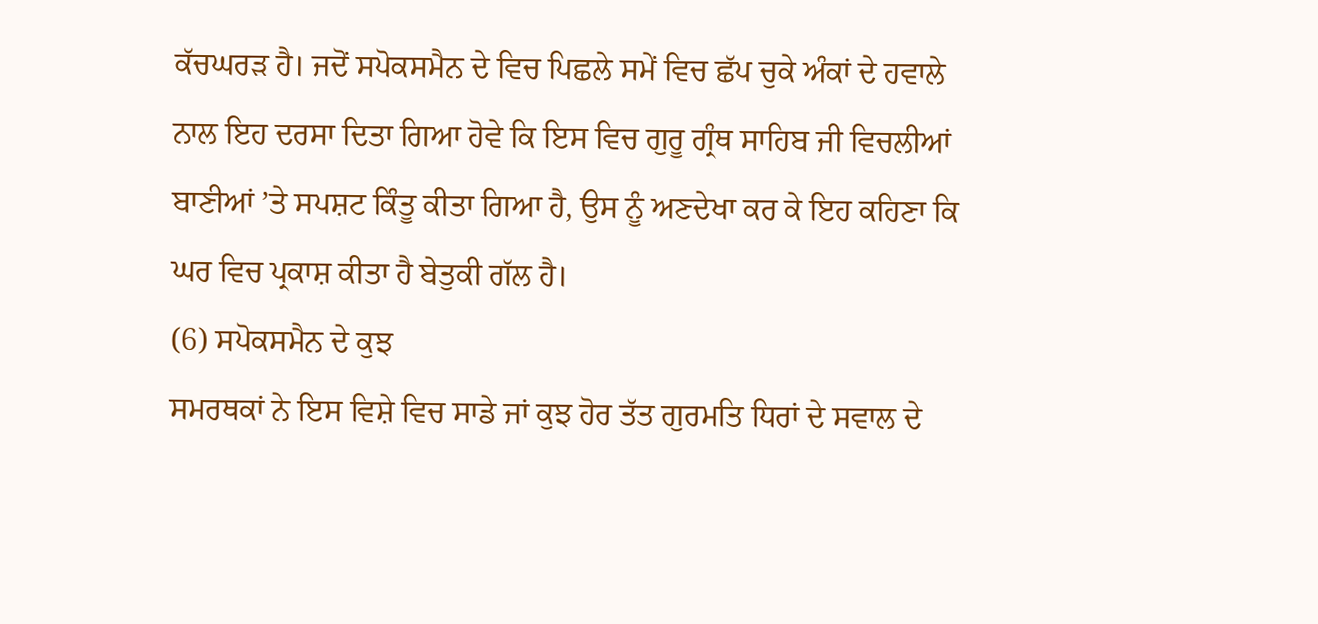ਕੱਚਘਰੜ ਹੈ। ਜਦੋਂ ਸਪੋਕਸਮੈਨ ਦੇ ਵਿਚ ਪਿਛਲੇ ਸਮੇਂ ਵਿਚ ਛੱਪ ਚੁਕੇ ਅੰਕਾਂ ਦੇ ਹਵਾਲੇ ਨਾਲ ਇਹ ਦਰਸਾ ਦਿਤਾ ਗਿਆ ਹੋਵੇ ਕਿ ਇਸ ਵਿਚ ਗੁਰੂ ਗ੍ਰੰਥ ਸਾਹਿਬ ਜੀ ਵਿਚਲੀਆਂ ਬਾਣੀਆਂ ’ਤੇ ਸਪਸ਼ਟ ਕਿੰਤੂ ਕੀਤਾ ਗਿਆ ਹੈ, ਉਸ ਨੂੰ ਅਣਦੇਖਾ ਕਰ ਕੇ ਇਹ ਕਹਿਣਾ ਕਿ ਘਰ ਵਿਚ ਪ੍ਰਕਾਸ਼ ਕੀਤਾ ਹੈ ਬੇਤੁਕੀ ਗੱਲ ਹੈ।
(6) ਸਪੋਕਸਮੈਨ ਦੇ ਕੁਝ
ਸਮਰਥਕਾਂ ਨੇ ਇਸ ਵਿਸ਼ੇ ਵਿਚ ਸਾਡੇ ਜਾਂ ਕੁਝ ਹੋਰ ਤੱਤ ਗੁਰਮਤਿ ਧਿਰਾਂ ਦੇ ਸਵਾਲ ਦੇ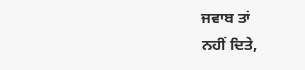ਜਵਾਬ ਤਾਂ
ਨਹੀਂ ਦਿਤੇ,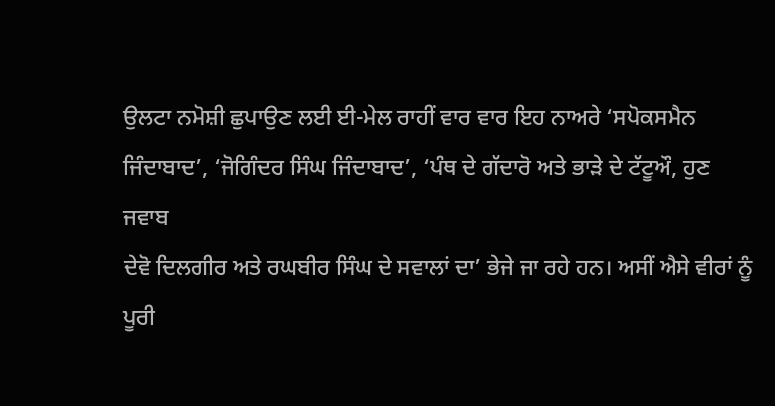ਉਲਟਾ ਨਮੋਸ਼ੀ ਛੁਪਾਉਣ ਲਈ ਈ-ਮੇਲ ਰਾਹੀਂ ਵਾਰ ਵਾਰ ਇਹ ਨਾਅਰੇ ‘ਸਪੋਕਸਮੈਨ
ਜਿੰਦਾਬਾਦ’, ‘ਜੋਗਿੰਦਰ ਸਿੰਘ ਜਿੰਦਾਬਾਦ’, ‘ਪੰਥ ਦੇ ਗੱਦਾਰੋ ਅਤੇ ਭਾੜੇ ਦੇ ਟੱਟੂਔ, ਹੁਣ ਜਵਾਬ
ਦੇਵੋ ਦਿਲਗੀਰ ਅਤੇ ਰਘਬੀਰ ਸਿੰਘ ਦੇ ਸਵਾਲਾਂ ਦਾ’ ਭੇਜੇ ਜਾ ਰਹੇ ਹਨ। ਅਸੀਂ ਐਸੇ ਵੀਰਾਂ ਨੂੰ ਪੂਰੀ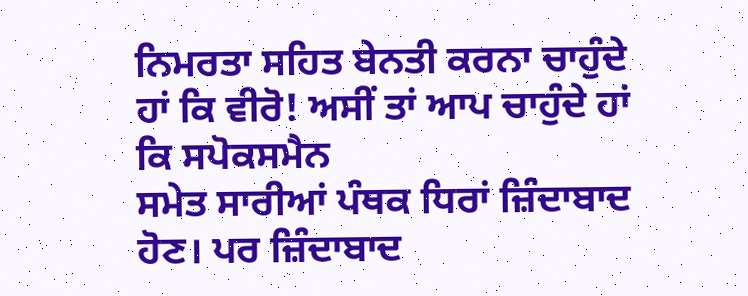ਨਿਮਰਤਾ ਸਹਿਤ ਬੇਨਤੀ ਕਰਨਾ ਚਾਹੁੰਦੇ ਹਾਂ ਕਿ ਵੀਰੋ! ਅਸੀਂ ਤਾਂ ਆਪ ਚਾਹੁੰਦੇ ਹਾਂ ਕਿ ਸਪੋਕਸਮੈਨ
ਸਮੇਤ ਸਾਰੀਆਂ ਪੰਥਕ ਧਿਰਾਂ ਜ਼ਿੰਦਾਬਾਦ ਹੋਣ। ਪਰ ਜ਼ਿੰਦਾਬਾਦ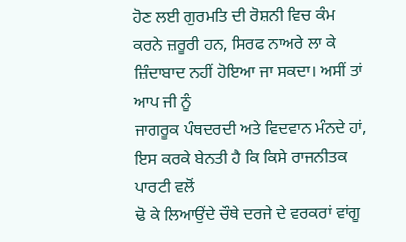ਹੋਣ ਲਈ ਗੁਰਮਤਿ ਦੀ ਰੋਸ਼ਨੀ ਵਿਚ ਕੰਮ
ਕਰਨੇ ਜ਼ਰੂਰੀ ਹਨ, ਸਿਰਫ ਨਾਅਰੇ ਲਾ ਕੇ ਜ਼ਿੰਦਾਬਾਦ ਨਹੀਂ ਹੋਇਆ ਜਾ ਸਕਦਾ। ਅਸੀਂ ਤਾਂ ਆਪ ਜੀ ਨੂੰ
ਜਾਗਰੂਕ ਪੰਥਦਰਦੀ ਅਤੇ ਵਿਦਵਾਨ ਮੰਨਦੇ ਹਾਂ, ਇਸ ਕਰਕੇ ਬੇਨਤੀ ਹੈ ਕਿ ਕਿਸੇ ਰਾਜਨੀਤਕ ਪਾਰਟੀ ਵਲੋਂ
ਢੋ ਕੇ ਲਿਆਉਂਦੇ ਚੌਥੇ ਦਰਜੇ ਦੇ ਵਰਕਰਾਂ ਵਾਂਗੂ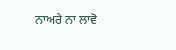ਨਾਅਰੇ ਨਾ ਲਾਵੋ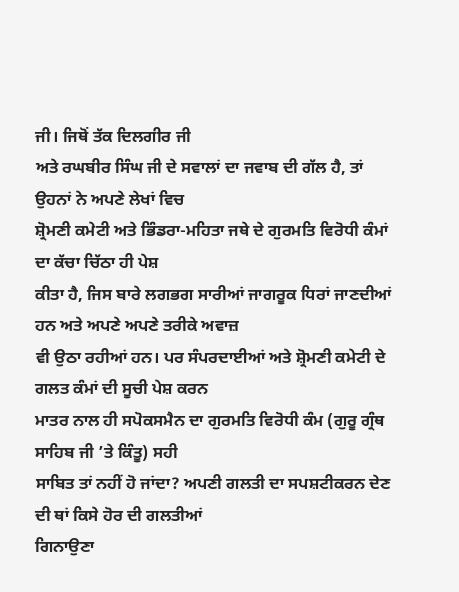ਜੀ। ਜਿਥੋਂ ਤੱਕ ਦਿਲਗੀਰ ਜੀ
ਅਤੇ ਰਘਬੀਰ ਸਿੰਘ ਜੀ ਦੇ ਸਵਾਲਾਂ ਦਾ ਜਵਾਬ ਦੀ ਗੱਲ ਹੈ, ਤਾਂ ਉਹਨਾਂ ਨੇ ਅਪਣੇ ਲੇਖਾਂ ਵਿਚ
ਸ਼੍ਰੋਮਣੀ ਕਮੇਟੀ ਅਤੇ ਭਿੰਡਰਾ-ਮਹਿਤਾ ਜਥੇ ਦੇ ਗੁਰਮਤਿ ਵਿਰੋਧੀ ਕੰਮਾਂ ਦਾ ਕੱਚਾ ਚਿੱਠਾ ਹੀ ਪੇਸ਼
ਕੀਤਾ ਹੈ, ਜਿਸ ਬਾਰੇ ਲਗਭਗ ਸਾਰੀਆਂ ਜਾਗਰੂਕ ਧਿਰਾਂ ਜਾਣਦੀਆਂ ਹਨ ਅਤੇ ਅਪਣੇ ਅਪਣੇ ਤਰੀਕੇ ਅਵਾਜ਼
ਵੀ ਉਠਾ ਰਹੀਆਂ ਹਨ। ਪਰ ਸੰਪਰਦਾਈਆਂ ਅਤੇ ਸ਼੍ਰੋਮਣੀ ਕਮੇਟੀ ਦੇ ਗਲਤ ਕੰਮਾਂ ਦੀ ਸੂਚੀ ਪੇਸ਼ ਕਰਨ
ਮਾਤਰ ਨਾਲ ਹੀ ਸਪੋਕਸਮੈਨ ਦਾ ਗੁਰਮਤਿ ਵਿਰੋਧੀ ਕੰਮ (ਗੁਰੂ ਗ੍ਰੰਥ ਸਾਹਿਬ ਜੀ ’ਤੇ ਕਿੰਤੂ) ਸਹੀ
ਸਾਬਿਤ ਤਾਂ ਨਹੀਂ ਹੋ ਜਾਂਦਾ? ਅਪਣੀ ਗਲਤੀ ਦਾ ਸਪਸ਼ਟੀਕਰਨ ਦੇਣ ਦੀ ਥਾਂ ਕਿਸੇ ਹੋਰ ਦੀ ਗਲਤੀਆਂ
ਗਿਨਾਉਣਾ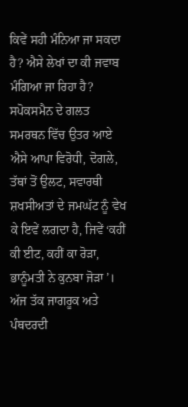ਕਿਵੇਂ ਸਹੀ ਮੰਨਿਆ ਜਾ ਸਕਦਾ ਹੈ? ਐਸੇ ਲੇਖਾਂ ਦਾ ਕੀ ਜਵਾਬ ਮੰਗਿਆ ਜਾ ਰਿਹਾ ਹੈ?
ਸਪੋਕਸਮੈਨ ਦੇ ਗਲਤ ਸਮਰਥਨ ਵਿੱਚ ਉਤਰ ਆਏ ਐਸੇ ਆਪਾ ਵਿਰੋਧੀ, ਦੋਗਲੇ, ਤੱਥਾਂ ਤੋਂ ਉਲਟ, ਸਵਾਰਥੀ
ਸ਼ਖਸੀਅਤਾਂ ਦੇ ਜਮਘੱਟ ਨੂੰ ਵੇਖ ਕੇ ਇਵੇਂ ਲਗਦਾ ਹੈ, ਜਿਵੇਂ ‘ਕਹੀਂ ਕੀ ਈਟ, ਕਹੀਂ ਕਾ ਰੋੜਾ,
ਭਾਨੂੰਮਤੀ ਨੇ ਕੁਨਬਾ ਜੋੜਾ’।
ਅੱਜ ਤੱਕ ਜਾਗਰੂਕ ਅਤੇ ਪੰਥਦਰਦੀ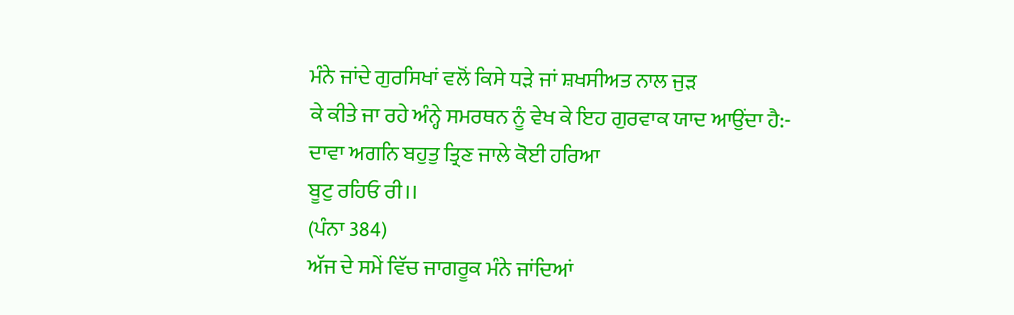ਮੰਨੇ ਜਾਂਦੇ ਗੁਰਸਿਖਾਂ ਵਲੋਂ ਕਿਸੇ ਧੜੇ ਜਾਂ ਸ਼ਖਸੀਅਤ ਨਾਲ ਜੁੜ
ਕੇ ਕੀਤੇ ਜਾ ਰਹੇ ਅੰਨ੍ਹੇ ਸਮਰਥਨ ਨੂੰ ਵੇਖ ਕੇ ਇਹ ਗੁਰਵਾਕ ਯਾਦ ਆਉਂਦਾ ਹੈ:-
ਦਾਵਾ ਅਗਨਿ ਬਹੁਤੁ ਤ੍ਰਿਣ ਜਾਲੇ ਕੋਈ ਹਰਿਆ
ਬੂਟੁ ਰਹਿਓ ਰੀ।।
(ਪੰਨਾ 384)
ਅੱਜ ਦੇ ਸਮੇਂ ਵਿੱਚ ਜਾਗਰੂਕ ਮੰਨੇ ਜਾਂਦਿਆਂ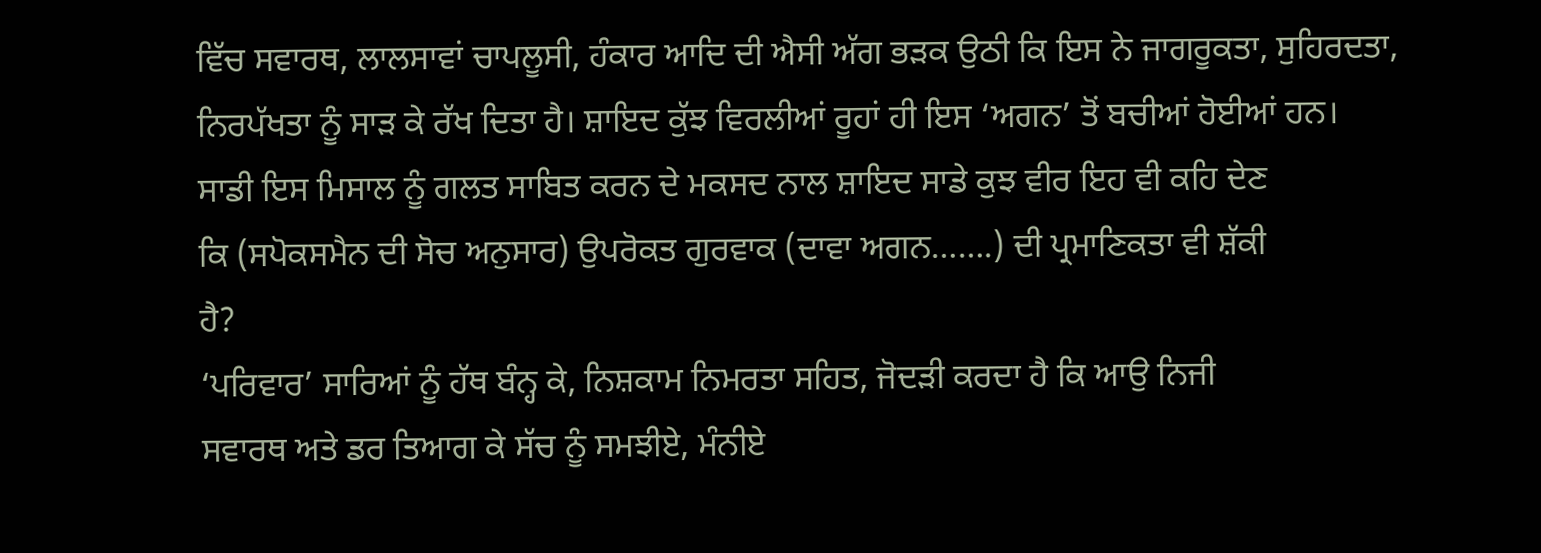ਵਿੱਚ ਸਵਾਰਥ, ਲਾਲਸਾਵਾਂ ਚਾਪਲੂਸੀ, ਹੰਕਾਰ ਆਦਿ ਦੀ ਐਸੀ ਅੱਗ ਭੜਕ ਉਠੀ ਕਿ ਇਸ ਨੇ ਜਾਗਰੂਕਤਾ, ਸੁਹਿਰਦਤਾ, ਨਿਰਪੱਖਤਾ ਨੂੰ ਸਾੜ ਕੇ ਰੱਖ ਦਿਤਾ ਹੈ। ਸ਼ਾਇਦ ਕੁੱਝ ਵਿਰਲੀਆਂ ਰੂਹਾਂ ਹੀ ਇਸ ‘ਅਗਨ’ ਤੋਂ ਬਚੀਆਂ ਹੋਈਆਂ ਹਨ।
ਸਾਡੀ ਇਸ ਮਿਸਾਲ ਨੂੰ ਗਲਤ ਸਾਬਿਤ ਕਰਨ ਦੇ ਮਕਸਦ ਨਾਲ ਸ਼ਾਇਦ ਸਾਡੇ ਕੁਝ ਵੀਰ ਇਹ ਵੀ ਕਹਿ ਦੇਣ
ਕਿ (ਸਪੋਕਸਮੈਨ ਦੀ ਸੋਚ ਅਨੁਸਾਰ) ਉਪਰੋਕਤ ਗੁਰਵਾਕ (ਦਾਵਾ ਅਗਨ…….) ਦੀ ਪ੍ਰਮਾਣਿਕਤਾ ਵੀ ਸ਼ੱਕੀ
ਹੈ?
‘ਪਰਿਵਾਰ’ ਸਾਰਿਆਂ ਨੂੰ ਹੱਥ ਬੰਨ੍ਹ ਕੇ, ਨਿਸ਼ਕਾਮ ਨਿਮਰਤਾ ਸਹਿਤ, ਜੋਦੜੀ ਕਰਦਾ ਹੈ ਕਿ ਆਉ ਨਿਜੀ
ਸਵਾਰਥ ਅਤੇ ਡਰ ਤਿਆਗ ਕੇ ਸੱਚ ਨੂੰ ਸਮਝੀਏ, ਮੰਨੀਏ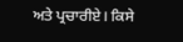ਅਤੇ ਪ੍ਰਚਾਰੀਏ। ਕਿਸੇ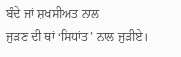ਬੰਦੇ ਜਾਂ ਸ਼ਖਸੀਅਤ ਨਾਲ
ਜੁੜਣ ਦੀ ਥਾਂ ‘ਸਿਧਾਂਤ’ ਨਾਲ ਜੁੜੀਏ।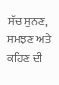ਸੱਚ ਸੁਨਣ, ਸਮਝਣ ਅਤੇ ਕਹਿਣ ਦੀ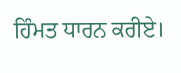ਹਿੰਮਤ ਧਾਰਨ ਕਰੀਏ।